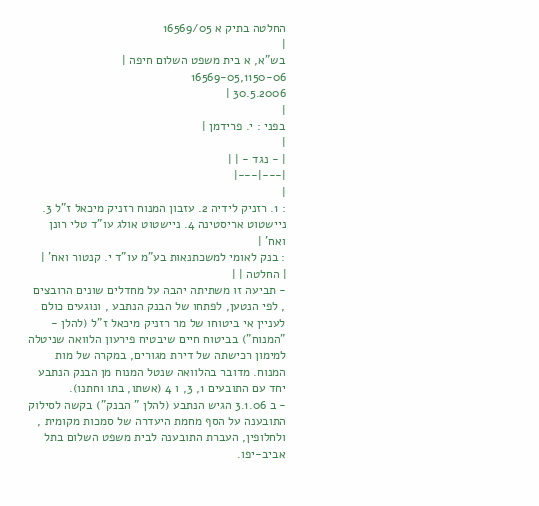החלטה בתיק א 16569/05
|
בש"א, א בית משפט השלום חיפה |
16569-05,1150-06
30.5.2006 |
|
בפני : י. פרידמן |
|
| - נגד - | |
|---|---|
|
: 1. רזניק לידיה 2. עזבון המנוח רזניק מיכאל ז"ל 3. ניישטוט אריסטינה 4. ניישטוט אולג עו"ד טלי רונן ואח' |
: בנק לאומי למשכתנאות בע"מ עו"ד י. קנטור ואח' |
| החלטה | |
- תביעה זו משתיתה יהבה על מחדלים שונים הרובצים , לפי הנטען, לפתחו של הבנק הנתבע , ונוגעים כולם לעניין אי ביטוחו של מר רזניק מיכאל ז"ל (להלן - "המנוח") בביטוח חיים שיבטיח פירעון הלוואה שניטלה למימון רכישתה של דירת מגורים, במקרה של מות המנוח. מדובר בהלוואה שנטל המנוח מן הבנק הנתבע יחד עם התובעים 1, 3, ו 4 (אשתו, בתו וחתנו).
- ב 3.1.06 הגיש הנתבע (להלן " הבנק") בקשה לסילוק התובענה על הסף מחמת היעדרה של סמכות מקומית , ולחלופין, העברת התובענה לבית משפט השלום בתל אביב-יפו.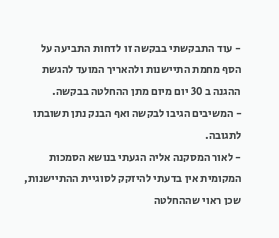- עוד התבקשתי בבקשה זו לדחות התביעה על הסף מחמת התיישנות ולהאריך המועד להגשת ההגנה ב 30 יום מיום מתן ההחלטה בבקשה.
- המשיבים הגיבו לבקשה ואף הבנק נתן תשובתו לתגובה.
- לאור המסקנה אליה הגעתי בנושא הסמכות המקומית אין בדעתי להיזקק לסוגיית ההתיישנות, שכן ראוי שההחלטה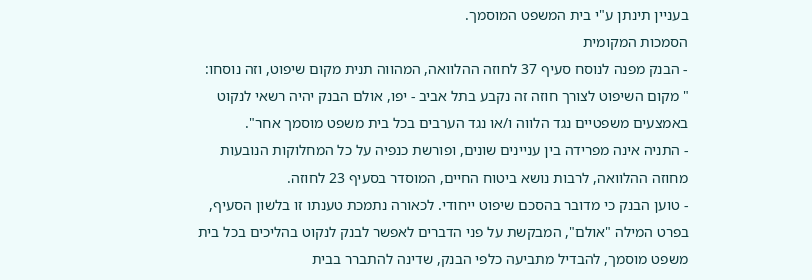בעניין תינתן ע"י בית המשפט המוסמך.
הסמכות המקומית
- הבנק מפנה לנוסח סעיף 37 לחוזה ההלוואה, המהווה תנית מקום שיפוט, וזה נוסחו:
" מקום השיפוט לצורך חוזה זה נקבע בתל אביב - יפו, אולם הבנק יהיה רשאי לנקוט
באמצעים משפטיים נגד הלווה ו/או נגד הערבים בכל בית משפט מוסמך אחר".
- התניה אינה מפרידה בין עניינים שונים, ופורשת כנפיה על כל המחלוקות הנובעות מחוזה ההלוואה, לרבות נושא ביטוח החיים, המוסדר בסעיף 23 לחוזה.
- טוען הבנק כי מדובר בהסכם שיפוט ייחודי. לכאורה נתמכת טענתו זו בלשון הסעיף, בפרט המילה "אולם", המבקשת על פני הדברים לאפשר לבנק לנקוט בהליכים בכל בית משפט מוסמך, להבדיל מתביעה כלפי הבנק, שדינה להתברר בבית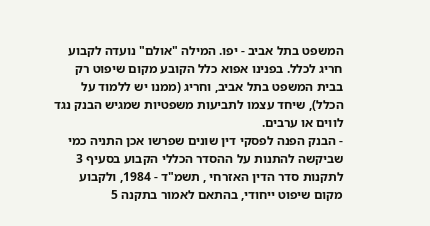המשפט בתל אביב - יפו. המילה "אולם" נועדה לקבוע חריג לכלל. בפנינו אפוא כלל הקובע מקום שיפוט רק בבית המשפט בתל אביב, וחריג (ממנו יש ללמוד על הכלל), שיחד עצמו לתביעות משפטיות שמגיש הבנק נגד לווים או ערבים.
- הבנק הפנה לפסקי דין שונים שפרשו אכן התניה כמי שביקשה להתנות על ההסדר הכללי הקבוע בסעיף 3 לתקנות סדר הדין האזרחי , תשמ"ד - 1984, ולקבוע מקום שיפוט ייחודי, בהתאם לאמור בתקנה 5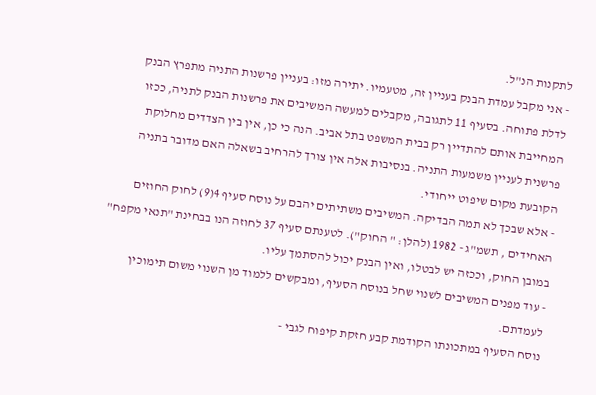לתקנות הנ"ל.
- אני מקבל עמדת הבנק בעניין זה, מטעמיו. יתירה מזו: בעניין פרשנות התניה מתפרץ הבנק לדלת פתוחה. בסעיף 11 לתגובה, מקבלים למעשה המשיבים את פרשנות הבנק לתניה, ככזו המחייבת אותם להתדיין רק בבית המשפט בתל אביב. הנה כי כן, אין בין הצדדים מחלוקת פרשנית לעניין משמעות התניה. בנסיבות אלה אין צורך להרחיב בשאלה האם מדובר בתניה הקובעת מקום שיפוט ייחודי.
- אלא שבכך לא תמה הבדיקה. המשיבים משתיתים יהבם על נוסח סעיף 4(9) לחוק החוזים האחידים , תשמ"ג - 1982 (להלן: " החוק"). לטענתם סעיף 37 לחוזה הנו בבחינת "תנאי מקפח" במובן החוק, וככזה יש לבטלו, ואין הבנק יכול להסתמך עליו.
- עוד מפנים המשיבים לשנוי שחל בנוסח הסעיף, ומבקשים ללמוד מן השנוי משום תימוכין
לעמדתם.
נוסח הסעיף במתכונתו הקודמת קבע חזקת קיפוח לגבי -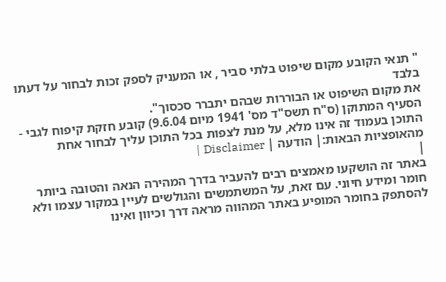" תנאי הקובע מקום שיפוט בלתי סביר , או המעניק לספק זכות לבחור על דעתו בלבד
את מקום השיפוט או הבוררות שבהם יתברר סכסוך".
הסעיף המתוקן (ס"ח תשס"ד מס' 1941 מיום 9.6.04) קובע חזקת קיפוח לגבי -
התוכן בעמוד זה אינו מלא, על מנת לצפות בכל התוכן עליך לבחור אחת מהאופציות הבאות:| הודעה | Disclaimer |
|
באתר זה הושקעו מאמצים רבים להעביר בדרך המהירה הנאה והטובה ביותר חומר ומידע חיוני. עם זאת, על המשתמשים והגולשים לעיין במקור עצמו ולא להסתפק בחומר המופיע באתר המהווה מראה דרך וכיוון ואינו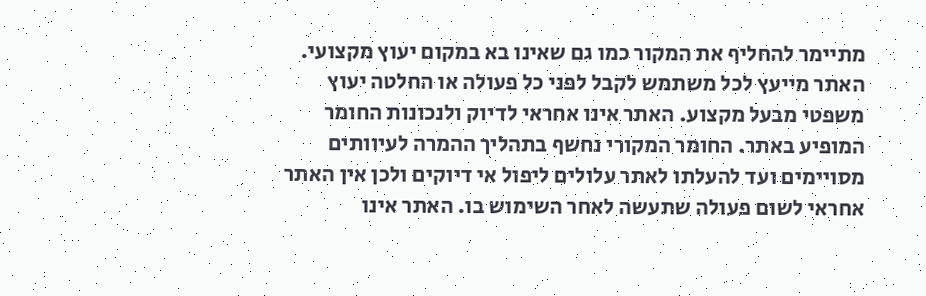מתיימר להחליף את המקור כמו גם שאינו בא במקום יעוץ מקצועי. האתר מייעץ לכל משתמש לקבל לפני כל פעולה או החלטה יעוץ משפטי מבעל מקצוע. האתר אינו אחראי לדיוק ולנכונות החומר המופיע באתר. החומר המקורי נחשף בתהליך ההמרה לעיוותים מסויימים ועד להעלתו לאתר עלולים ליפול אי דיוקים ולכן אין האתר אחראי לשום פעולה שתעשה לאחר השימוש בו. האתר אינו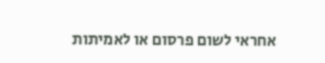אחראי לשום פרסום או לאמיתות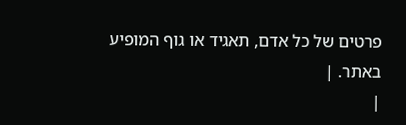פרטים של כל אדם, תאגיד או גוף המופיע באתר. |
|